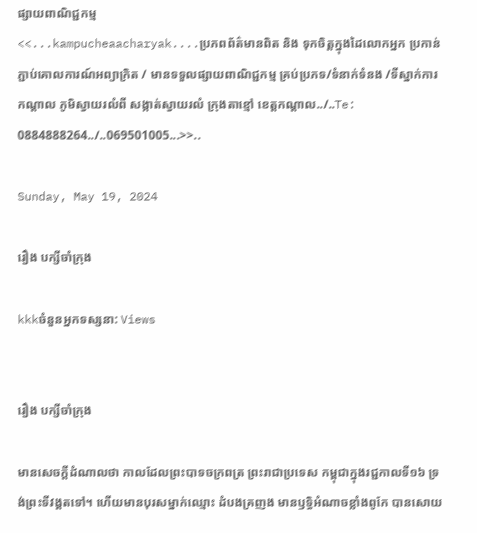ផ្សាយពាណិជ្ជកម្ម
<<...kampucheaacharyak....ប្រភពព័ត៌មានពិត និង ទុកចិត្តក្នុងដៃលោកអ្នក ប្រកាន់ភ្ជាប់គោលការណ៍អព្យាក្រិត / មានទទួលផ្សាយពាណិជ្ជកម្ម គ្រប់ប្រភទ/ទំនាក់ទំនង /ទីស្នាក់ការកណ្តាល ភូមិស្វាយរលំពី សង្កាត់ស្វាយរលំ ក្រុងតាខ្មៅ ខេត្តកណ្ដាល../..Te: 0884888264../..069501005...>>..

Sunday, May 19, 2024

រឿង បក្សីចាំក្រុង

kkkចំនួនអ្នកទស្សនា: Views


រឿង បក្សីចាំក្រុង

មានសេចក្តីដំណាលថា កាលដែលព្រះបាទចក្រពត្រ ព្រះរាជាប្រទេស កម្ពុជាក្នុងរជ្ជកាលទី១៦ ទ្រង់ព្រះទីវង្គតទៅ។ ហើយមានបុរសម្នាក់ឈ្មោះ ដំបងគ្រញង មានឫទ្ធិអំណាចខ្លាំងពូកែ បានសោយ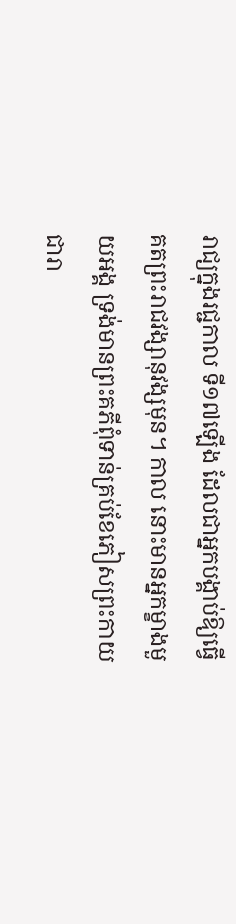រាជ្យក្នុងរជ្ជកាល ទី១៧ឡើង ដែលជាអ្នកបង្គាប់ឱ្យធ្វើគតព្រះរាជវង្សានុវង្សមុន។ កាល នោះមានអ្នកម្ខាងមួយអង្គ ទ្រង់មានព្រះគភីពុំទាន់គ្រប់ខែភៀសព្រះកាយ ជារា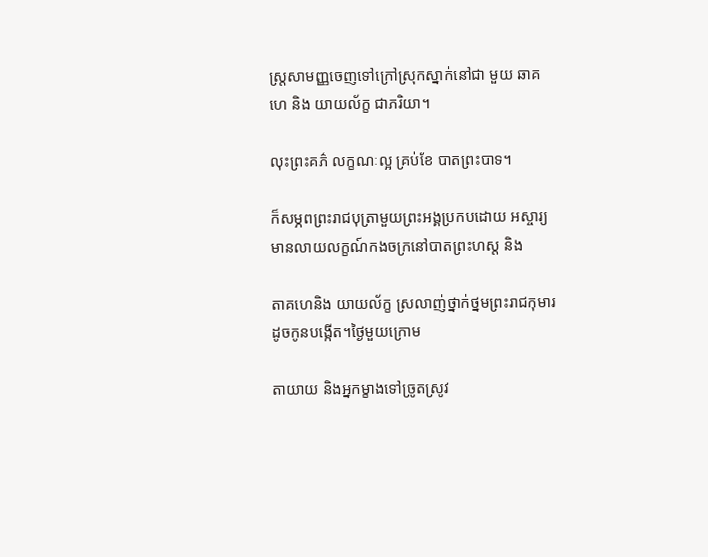ស្ត្រសាមញ្ញចេញទៅក្រៅស្រុកស្នាក់នៅជា មួយ ឆាគហេ និង យាយល័ក្ខ ជាភរិយា។

លុះព្រះគភ៌ លក្ខណៈល្អ គ្រប់ខែ បាតព្រះបាទ។

ក៏សម្ភពព្រះរាជបុត្រាមួយព្រះអង្គប្រកបដោយ អស្ចារ្យ មានលាយលក្ខណ៍កងចក្រនៅបាតព្រះហស្ត និង

តាគហេនិង យាយល័ក្ខ ស្រលាញ់ថ្នាក់ថ្នមព្រះរាជកុមារដូចកូនបង្កើត។ថ្ងៃមួយក្រោម

តាយាយ និងអ្នកម្ខាងទៅច្រូតស្រូវ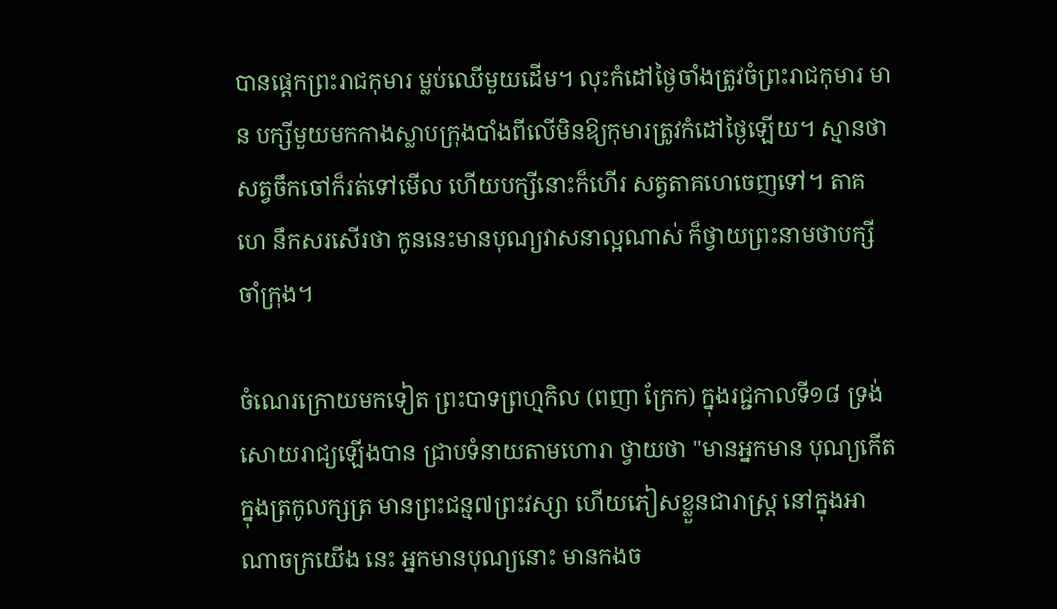បានផ្ដេកព្រះរាជកុមារ ម្លប់ឈើមួយដើម។ លុះកំដៅថ្ងៃចាំងត្រូវចំព្រះរាជកុមារ មាន បក្សីមួយមកកាងស្លាបក្រុងបាំងពីលើមិនឱ្យកុមារត្រូវកំដៅថ្ងៃឡើយ។ ស្មានថាសត្វចឹកចៅក៏រត់ទៅមើល ហើយបក្សីនោះក៏ហើរ សត្វតាគហេចេញទៅ។ តាគហេ នឹកសរសើរថា កូននេះមានបុណ្យវាសនាល្អណាស់ ក៏ថ្វាយព្រះនាមថាបក្សីចាំក្រុង។

ចំណេរក្រោយមកទៀត ព្រះបាទព្រហ្មកិល (ពញា ក្រែក) ក្នុងរជ្ជកាលទី១៨ ទ្រង់សោយរាជ្យឡើងបាន ជ្រាបទំនាយតាមហោរា ថ្វាយថា "មានអ្នកមាន បុណ្យកើតក្នុងត្រកូលក្សត្រ មានព្រះជន្ម៧ព្រះវស្សា ហើយភៀសខ្លួនជារាស្ត្រ នៅក្នុងអាណាចក្រយើង នេះ អ្នកមានបុណ្យនោះ មានកងច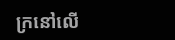ក្រនៅលើ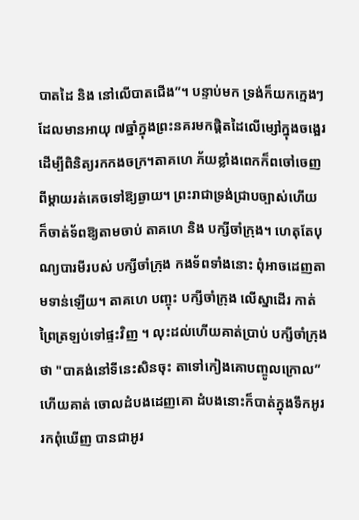បាតដៃ និង នៅលើបាតជើង”។ បន្ទាប់មក ទ្រង់ក៏យកក្មេងៗដែលមានអាយុ ៧ឆ្នាំក្នុងព្រះនគរមកផ្តិតដៃលើម្សៅក្នុងចង្អេរដើម្បីពិនិត្យរកកងចក្រ។តាគហេ ភ័យខ្លាំងពេកក៏ពចៅចេញពីម្តាយរត់គេចទៅឱ្យឆ្ងាយ។ ព្រះរាជាទ្រង់ជ្រាបច្បាស់ហើយ ក៏ចាត់ទ័ពឱ្យតាមចាប់ តាគហេ និង បក្សីចាំក្រុង។ ហេតុតែបុណ្យបារមីរបស់ បក្សីចាំក្រុង កងទ័ពទាំងនោះ ពុំអាចដេញតាមទាន់ឡើយ។ តាគហេ បញ្ចុះ បក្សីចាំក្រុង លើស្នាដើរ កាត់ព្រៃត្រឡប់ទៅផ្ទះវិញ ។ លុះដល់ហើយគាត់ប្រាប់ បក្សីចាំក្រុង ថា "បាគង់នៅទីនេះសិនចុះ តាទៅកៀងគោបញ្ចូលក្រោល” ហើយគាត់ ចោលដំបងដេញគោ ដំបងនោះក៏បាត់ក្នុងទឹកអូរ រកពុំឃើញ បានជាអូរ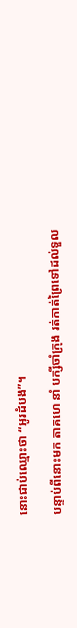នោះជាប់ឈ្មោះថា “អូរដំបង”។

បន្ទាប់ពីនោះមក តាគហេ នាំ បក្សីចាំក្រុង រត់កាត់ព្រៃទៅដល់ទួល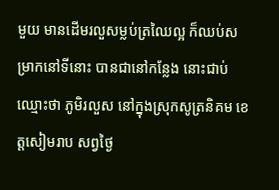មួយ មានដើមរលួសម្លប់ត្រឈៃល្អ ក៏ឈប់សម្រាកនៅទីនោះ បានជានៅកន្លែង នោះជាប់ឈ្មោះថា ភូមិរលួស នៅក្នុងស្រុកសូត្រនិគម ខេត្តសៀមរាប សព្វថ្ងៃ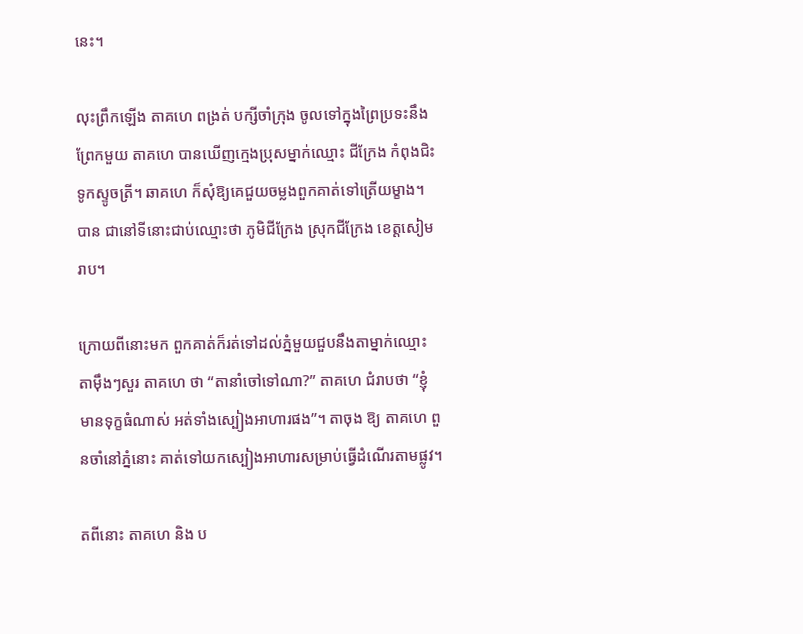នេះ។

លុះព្រឹកឡើង តាគហេ ពង្រត់ បក្សីចាំក្រុង ចូលទៅក្នុងព្រៃប្រទះនឹង ព្រែកមួយ តាគហេ បានឃើញក្មេងប្រុសម្នាក់ឈ្មោះ ជីក្រែង កំពុងជិះ ទូកស្ទូចត្រី។ ឆាគហេ ក៏សុំឱ្យគេជួយចម្លងពួកគាត់ទៅត្រើយម្ខាង។ បាន ជានៅទីនោះជាប់ឈ្មោះថា ភូមិជីក្រែង ស្រុកជីក្រែង ខេត្តសៀមរាប។

ក្រោយពីនោះមក ពួកគាត់ក៏រត់ទៅដល់ភ្នំមួយជួបនឹងតាម្នាក់ឈ្មោះ តាម៉ឹងៗសួរ តាគហេ ថា “តានាំចៅទៅណា?” តាគហេ ជំរាបថា “ខ្ញុំ មានទុក្ខធំណាស់ អត់ទាំងស្បៀងអាហារផង”។ តាចុង ឱ្យ តាគហេ ពួនចាំនៅភ្នំនោះ គាត់ទៅយកស្បៀងអាហារសម្រាប់ធ្វើដំណើរតាមផ្លូវ។

តពីនោះ តាគហេ និង ប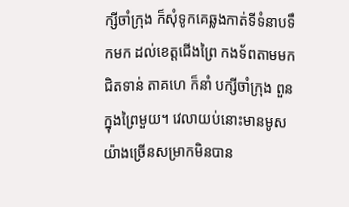ក្សីចាំក្រុង ក៏សុំទូកគេឆ្លងកាត់ទីទំនាបទឹកមក ដល់ខេត្តជើងព្រៃ កងទ័ពតាមមកជិតទាន់ តាគហេ ក៏នាំ បក្សីចាំក្រុង ពួនក្នុងព្រៃមួយ។ វេលាយប់នោះមានមូសយ៉ាងច្រើនសម្រាកមិនបាន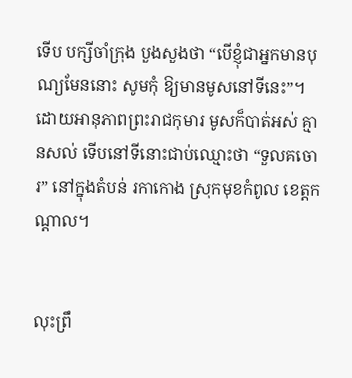ទើប បក្សីចាំក្រុង បួងសួងថា “បើខ្ញុំជាអ្នកមានបុណ្យមែននោះ សូមកុំ ឱ្យមានមូសនៅទីនេះ”។ ដោយអានុភាពព្រះរាជកុមារ មូសក៏បាត់អស់ គ្មានសល់ ទើបនៅទីនោះជាប់ឈ្មោះថា “ទួលគចោរ” នៅក្នុងតំបន់ រកាកោង ស្រុកមុខកំពូល ខេត្តកណ្តាល។


លុះព្រឹ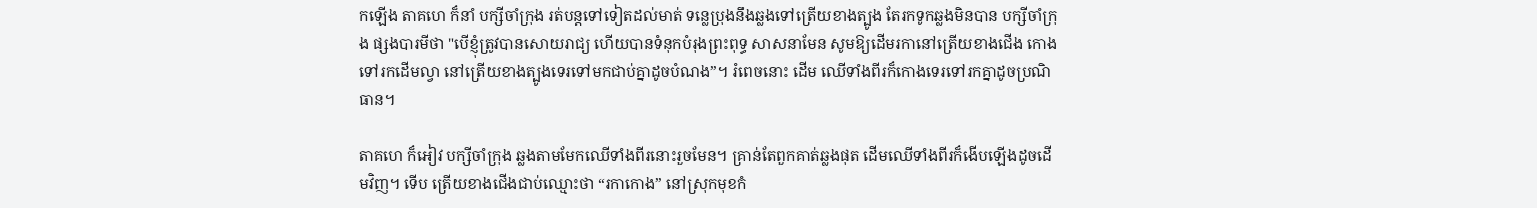កឡើង តាគហេ ក៏នាំ បក្សីចាំក្រុង រត់បន្តទៅទៀតដល់មាត់ ទន្លេប្រុងនឹងឆ្លងទៅត្រើយខាងត្បូង តែរកទូកឆ្លងមិនបាន បក្សីចាំក្រុង ផ្សងបារមីថា "បើខ្ញុំត្រូវបានសោយរាជ្យ ហើយបានទំនុកបំរុងព្រះពុទ្ធ សាសនាមែន សូមឱ្យដើមរកានៅត្រើយខាងជើង កោងទៅរកដើមល្វា នៅត្រើយខាងត្បូងទេរទៅមកជាប់គ្នាដូចបំណង”។ រំពេចនោះ ដើម ឈើទាំងពីរក៏កោងទេរទៅរកគ្នាដូចប្រណិធាន។

តាគហេ ក៏អៀវ បក្សីចាំក្រុង ឆ្លងតាមមែកឈើទាំងពីរនោះរួចមែន។ គ្រាន់តែពួកគាត់ឆ្លងផុត ដើមឈើទាំងពីរក៏ងើបឡើងដូចដើមវិញ។ ទើប ត្រើយខាងជើងជាប់ឈ្មោះថា “រកាកោង” នៅស្រុកមុខកំ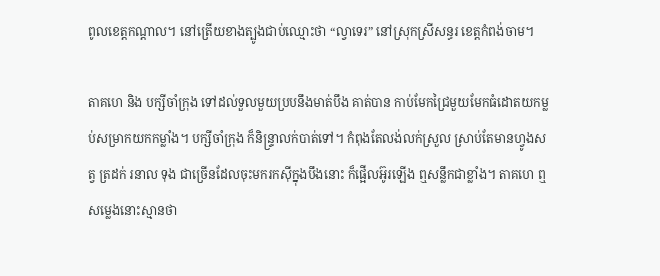ពូលខេត្តកណ្តាល។ នៅត្រើយខាងត្បូងជាប់ឈ្មោះថា “ល្វាទេរ” នៅស្រុកស្រីសន្ធរ ខេត្តកំពង់ចាម។

តាគហេ និង បក្សីចាំក្រុង ទៅដល់ទួលមួយប្របនឹងមាត់បឹង គាត់បាន កាប់មែកជ្រៃមួយមែកធំដោតយកម្លប់សម្រាកយកកម្លាំង។ បក្សីចាំក្រុង ក៏និន្ទ្រាលក់បាត់ទៅ។ កំពុងតែលង់លក់ស្រួល ស្រាប់តែមានហ្វូងសត្វ ត្រដក់ រនាល ទុង ជាច្រើនដែលចុះមករកស៊ីក្នុងបឹងនោះ ក៏ផ្អើលអ៊ូរឡើង ឮសន្លឹកជាខ្លាំង។ តាគហេ ឮសម្លេងនោះស្មានថា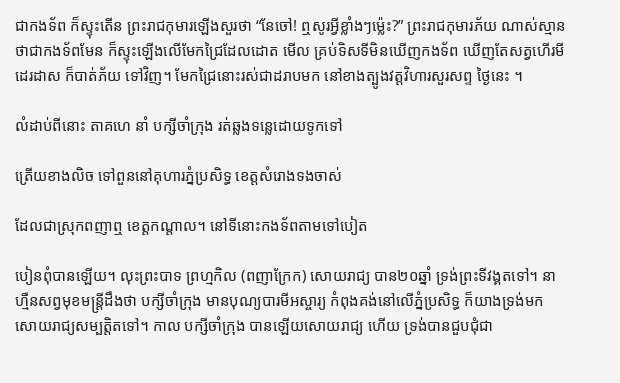ជាកងទ័ព ក៏ស្ទុះតើន ព្រះរាជកុមារឡើងសួរថា “នែចៅ! ឮសូរអ្វីខ្លាំងៗម៉្លេះ?” ព្រះរាជកុមារភ័យ ណាស់ស្មានថាជាកងទ័ពមែន ក៏ស្ទុះឡើងលើមែកជ្រៃដែលដោត មើល គ្រប់ទិសទីមិនឃើញកងទ័ព ឃើញតែសត្វហើរមីដេរដាស ក៏បាត់ភ័យ ទៅវិញ។ មែកជ្រៃនោះរស់ជាដរាបមក នៅខាងត្បូងវត្តវិហារសួរសព្ទ ថ្ងៃនេះ ។

លំដាប់ពីនោះ តាគហេ នាំ បក្សីចាំក្រុង រត់ឆ្លងទន្លេដោយទូកទៅ

ត្រើយខាងលិច ទៅពួននៅគុហារភ្នំប្រសិទ្ធ ខេត្តសំរោងទងចាស់

ដែលជាស្រុកពញាឮ ខេត្តកណ្តាល។ នៅទីនោះកងទ័ពតាមទៅបៀត

បៀនពុំបានឡើយ។ លុះព្រះបាទ ព្រហ្មកិល (ពញាក្រែក) សោយរាជ្យ បាន២០ឆ្នាំ ទ្រង់ព្រះទីវង្គតទៅ។ នាហ្មឺនសព្វមុខមន្ត្រីដឹងថា បក្សីចាំក្រុង មានបុណ្យបារមីអស្ចារ្យ កំពុងគង់នៅលើភ្នំប្រសិទ្ធ ក៏យាងទ្រង់មក សោយរាជ្យសម្បត្តិតទៅ។ កាល បក្សីចាំក្រុង បានឡើយសោយរាជ្យ ហើយ ទ្រង់បានជួបជុំជា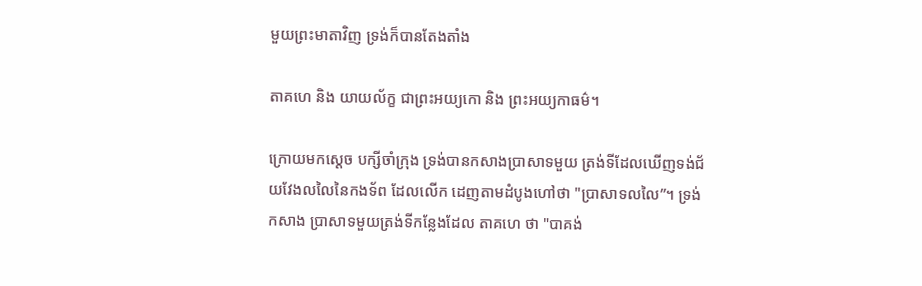មួយព្រះមាតាវិញ ទ្រង់ក៏បានតែងតាំង

តាគហេ និង យាយល័ក្ខ ជាព្រះអយ្យកោ និង ព្រះអយ្យកាធម៌។

ក្រោយមកស្តេច បក្សីចាំក្រុង ទ្រង់បានកសាងប្រាសាទមួយ ត្រង់ទីដែលឃើញទង់ជ័យវែងលលៃនៃកងទ័ព ដែលលើក ដេញតាមដំបូងហៅថា "ប្រាសាទលលៃ”។ ទ្រង់កសាង ប្រាសាទមួយត្រង់ទីកន្លែងដែល តាគហេ ថា "បាគង់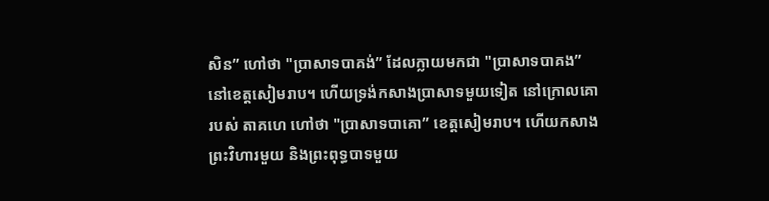សិន” ហៅថា "ប្រាសាទបាគង់” ដែលក្លាយមកជា "ប្រាសាទបាគង” នៅខេត្តសៀមរាប។ ហើយទ្រង់កសាងប្រាសាទមួយទៀត នៅក្រោលគោរបស់ តាគហេ ហៅថា "ប្រាសាទបាគោ” ខេត្តសៀមរាប។ ហើយកសាងព្រះវិហារមួយ និងព្រះពុទ្ធបាទមួយ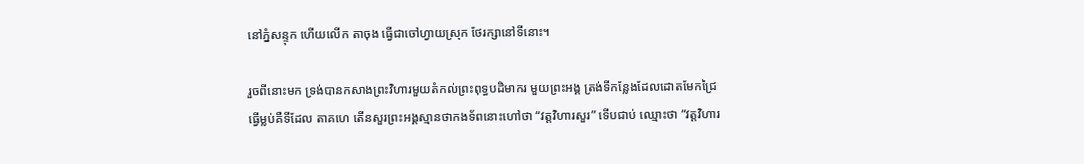នៅភ្នំសន្ទុក ហើយលើក តាចុង ធ្វើជាចៅហ្វាយស្រុក ថែរក្សានៅទីនោះ។

រួចពីនោះមក ទ្រង់បានកសាងព្រះវិហារមួយតំកល់ព្រះពុទ្ធបដិមាករ មួយព្រះអង្គ ត្រង់ទីកន្លែងដែលដោតមែកជ្រៃធ្វើម្លប់គឺទីដែល តាគហេ តើនសួរព្រះអង្គស្មានថាកងទ័ពនោះហៅថា “វត្តវិហារសួរ” ទើបជាប់ ឈ្មោះថា “វត្តវិហារ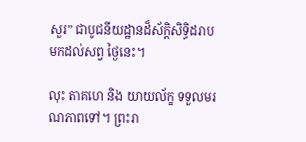សួរ” ជាបូជនីយដ្ឋានដ៏ស័ក្តិសិទ្ធិដរាបមកដល់សព្វ ថ្ងៃនេះ។

លុះ តាគហេ និង យាយល័ក្ខ ទទួលមរណភាពទៅ។ ព្រះរា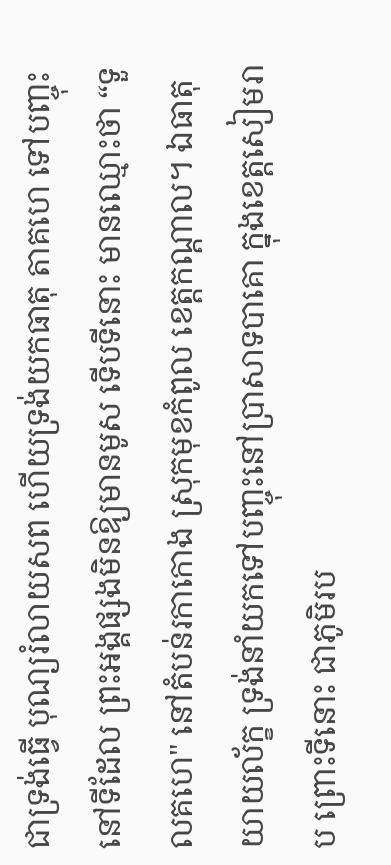ជាទ្រង់ធ្វើ បុណ្យរំលាយសព ហើយទ្រង់យកធាតុ តាគហេ ទៅបញ្ចុះនៅទីដែល ព្រះអង្គផ្សងមិនឱ្យមានមូស ទើបទីនោះ មានឈ្មោះថា “ទួលគហេ" នៅតំបន់រកាកោង ស្រុកមុខកំពូល ខេត្តកណ្តាល។ ឯធាតុ យាយល័ក្ខ ទ្រង់នាំយកទៅបញ្ចុះនៅប្រាសាទបាគោ ក្នុងខេត្តសៀមរាប ព្រោះទីនោះ ជាភូមិរប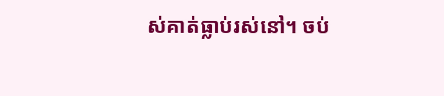ស់គាត់ធ្លាប់រស់នៅ។ ចប់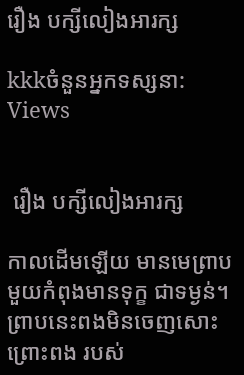រឿង បក្សីលៀងអារក្ស

kkkចំនួនអ្នកទស្សនា: Views


 រឿង បក្សីលៀងអារក្ស

កាលដើមឡើយ មានមេព្រាបមួយកំពុងមានទុក្ខ ជាទម្ងន់។ ព្រាបនេះពងមិនចេញសោះ ព្រោះពង របស់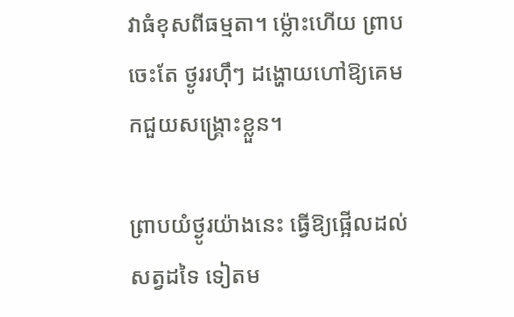វាធំខុសពីធម្មតា។ ម្ល៉ោះហើយ ព្រាបចេះតែ ថ្ងូររហ៊ឹៗ ដង្ហោយហៅឱ្យគេមកជួយសង្គ្រោះខ្លួន។

ព្រាបយំថ្ងូរយ៉ាងនេះ ធ្វើឱ្យផ្អើលដល់សត្វដទៃ ទៀតម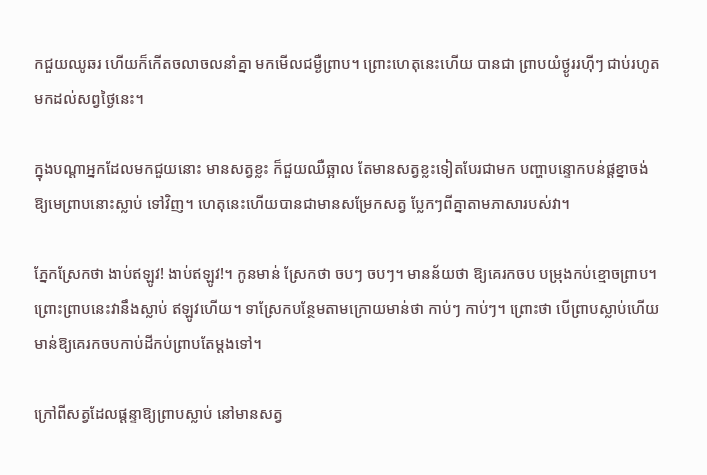កជួយឈូឆរ ហើយក៏កើតចលាចលនាំគ្នា មកមើលជម្ងឺព្រាប។ ព្រោះហេតុនេះហើយ បានជា ព្រាបយំថ្ងូររហ៊ីៗ ជាប់រហូតមកដល់សព្វថ្ងៃនេះ។

ក្នុងបណ្តាអ្នកដែលមកជួយនោះ មានសត្វខ្លះ ក៏ជួយឈឺឆ្អាល តែមានសត្វខ្លះទៀតបែរជាមក បញ្ហាបន្ទោកបន់ផ្តខ្នាចង់ឱ្យមេព្រាបនោះស្លាប់ ទៅវិញ។ ហេតុនេះហើយបានជាមានសម្រែកសត្វ ប្លែកៗពីគ្នាតាមភាសារបស់វា។

ភ្នែកស្រែកថា ងាប់ឥឡូវ! ងាប់ឥឡូវ!។ កូនមាន់ ស្រែកថា ចបៗ ចបៗ។ មានន័យថា ឱ្យគេរកចប បម្រុងកប់ខ្មោចព្រាប។ ព្រោះព្រាបនេះវានឹងស្លាប់ ឥឡូវហើយ។ ទាស្រែកបន្ថែមតាមក្រោយមាន់ថា កាប់ៗ កាប់ៗ។ ព្រោះថា បើព្រាបស្លាប់ហើយ មាន់ឱ្យគេរកចបកាប់ដីកប់ព្រាបតែម្តងទៅ។

ក្រៅពីសត្វដែលផ្តន្ទាឱ្យព្រាបស្លាប់ នៅមានសត្វ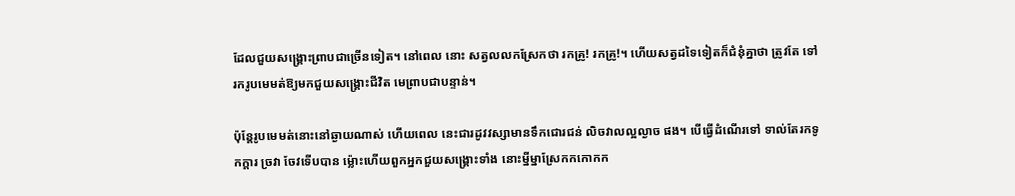ដែលជួយសង្គ្រោះព្រាបជាច្រើនទៀត។ នៅពេល នោះ សត្វលលកស្រែកថា រកគ្រូ! រកគ្រូ!។ ហើយសត្វដទៃទៀតក៏ជំនុំគ្នាថា ត្រូវតែ ទៅរករូបមេមត់ឱ្យមកជួយសង្គ្រោះជីវិត មេព្រាបជាបន្ទាន់។

ប៉ុន្តែរូបមេមត់នោះនៅឆ្ងាយណាស់ ហើយពេល នេះជារដូវវស្សាមានទឹកជោរជន់ លិចវាលល្អល្ងាច ផង។ បើធ្វើដំណើរទៅ ទាល់តែរកទូកក្តារ ច្រវា ចែវទើបបាន ម៉្លោះហើយពួកអ្នកជួយសង្គ្រោះទាំង នោះម្នីម្នាស្រែកកកោកក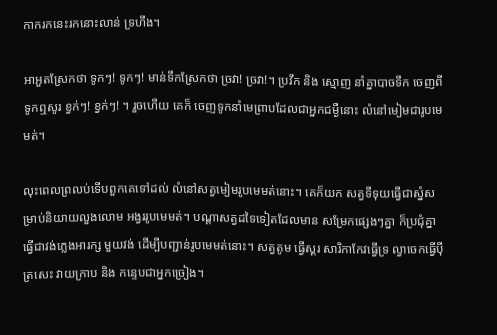កាករកនេះរកនោះលាន់ ទ្រហឹង។

អាអួតស្រែកថា ទូកៗ! ទូកៗ! មាន់ទឹកស្រែកថា ច្រវា! ច្រវា!។ ប្រវឹក និង ស្មោញ នាំគ្នាបាចទឹក ចេញពីទូកឮសូរ ខ្វក់ៗ! ខ្វក់ៗ! ។ រួចហើយ គេក៏ ចេញទូកនាំមេព្រាបដែលជាអ្នកជម្ងឺនោះ លំនៅមៀមជារូបមេមត់។

លុះពេលព្រលប់ទើបពួកគេទៅដល់ លំនៅសត្វមៀមរូបមេមត់នោះ។ គេក៏យក សត្វទីទុយធ្វើជាស្នំសម្រាប់និយាយលួងលោម អង្វររូបមេមត់។ បណ្តាសត្វដទៃទៀតដែលមាន សម្រែកផ្សេងៗគ្នា ក៏ប្រជុំគ្នាធ្វើជាវង់ភ្លេងអារក្ស មួយវង់ ដើម្បីបញ្ជាន់រូបមេមត់នោះ។ សត្វតូម ធ្វើស្គរ សារិកាកែវធ្វើទ្រ ល្វាចេកធ្វើប៉ី ត្រសេះ វាយក្រាប និង កន្ទេបជាអ្នកច្រៀង។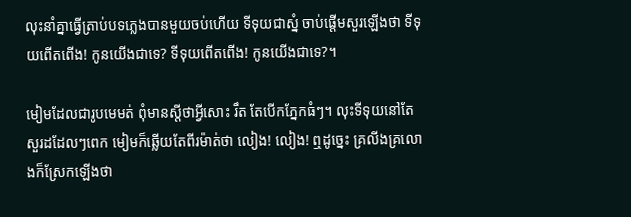លុះនាំគ្នាធ្វើត្រាប់បទភ្លេងបានមួយចប់ហើយ ទីទុយជាស្នំ ចាប់ផ្តើមសួរឡើងថា ទីទុយពើតពើង! កូនយើងជាទេ? ទីទុយពើតពើង! កូនយើងជាទេ?។

មៀមដែលជារូបមេមត់ ពុំមានស្តីថាអ្វីសោះ រឹត តែបើកភ្នែកធំៗ។ លុះទីទុយនៅតែសួរដដែលៗពេក មៀមក៏ឆ្លើយតែពីរម៉ាត់ថា លៀង! លៀង! ឮដូច្នេះ គ្រលីងគ្រលោងក៏ស្រែកឡើងថា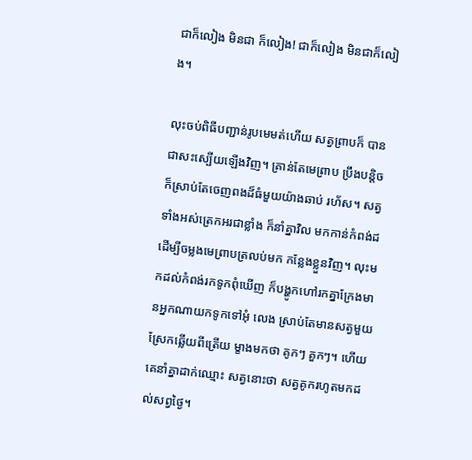ជាក៏លៀង មិនជា ក៏លៀង! ជាក៏លៀង មិនជាក៏លៀង។

លុះចប់ពិធីបញ្ជាន់រូបមេមត់ហើយ សត្វព្រាបក៏ បានជាសះស្បើយឡើងវិញ។ គ្រាន់តែមេព្រាប ប្រឹងបន្តិច ក៏ស្រាប់តែចេញពងដ៏ធំមួយយ៉ាងឆាប់ រហ័ស។ សត្វទាំងអស់ត្រេកអរជាខ្លាំង ក៏នាំគ្នាវិល មកកាន់កំពង់ដ ដើម្បីចម្លងមេព្រាបត្រលប់មក កន្លែងខ្លួនវិញ។ លុះមកដល់កំពង់រកទូកពុំឃើញ ក៏បង្ហូកហៅរកគ្នាក្រែងមានអ្នកណាយកទូកទៅអុំ លេង ស្រាប់តែមានសត្វមួយស្រែកឆ្លើយពីត្រើយ ម្ខាងមកថា គូកៗ គួកៗ។ ហើយគេនាំគ្នាដាក់ឈ្មោះ សត្វនោះថា សត្វគូករហូតមកដល់សព្វថ្ងៃ។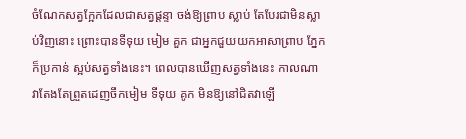ចំណែកសត្វក្អែកដែលជាសត្វផ្តន្ទា ចង់ឱ្យព្រាប ស្លាប់ តែបែរជាមិនស្លាប់វិញនោះ ព្រោះបានទីទុយ មៀម គួក ជាអ្នកជួយយកអាសាព្រាប ភ្នែកក៏ប្រកាន់ ស្អប់សត្វទាំងនេះ។ ពេលបានឃើញសត្វទាំងនេះ កាលណា វាតែងតែព្រួតដេញចឹកមៀម ទីទុយ គូក មិនឱ្យនៅជិតវាឡើ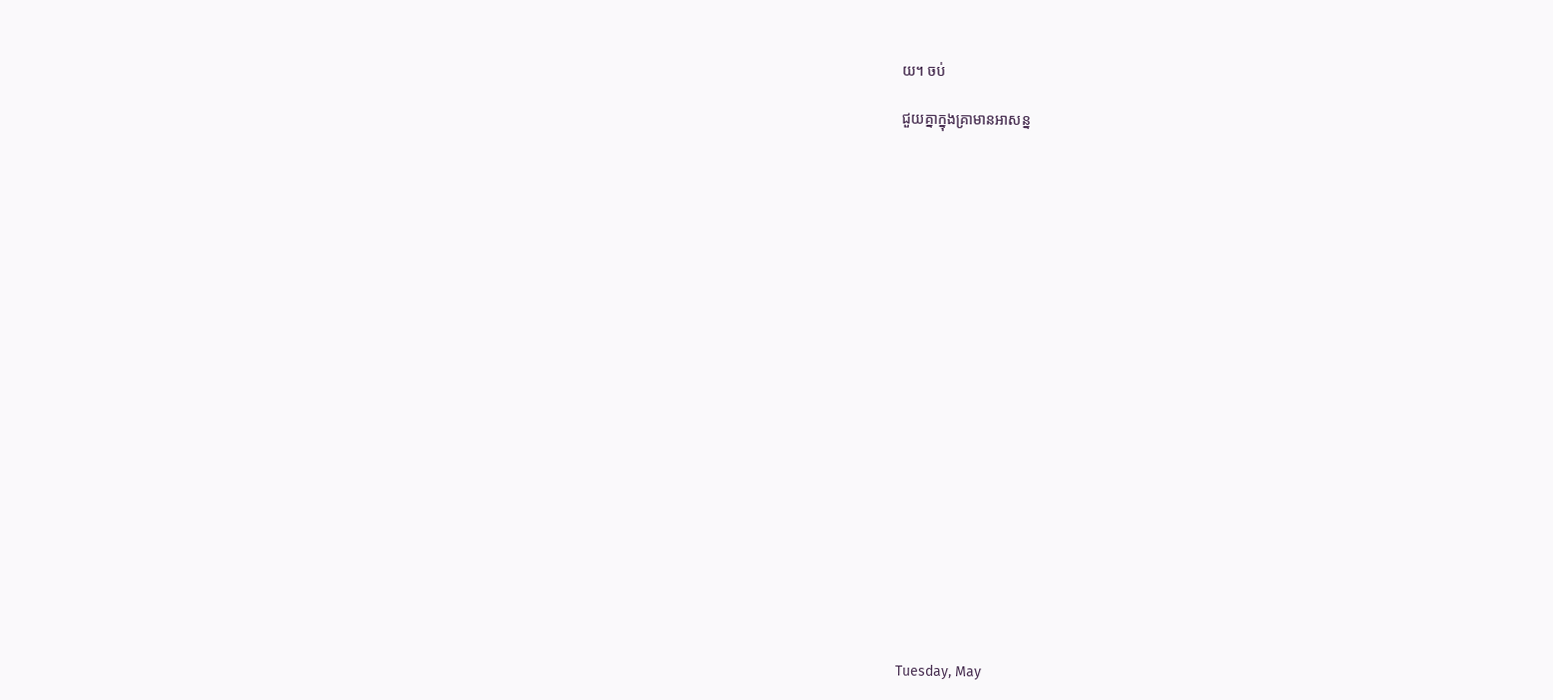យ។ ចប់

ជួយគ្នាក្នុងគ្រាមានអាសន្ន






















Tuesday, May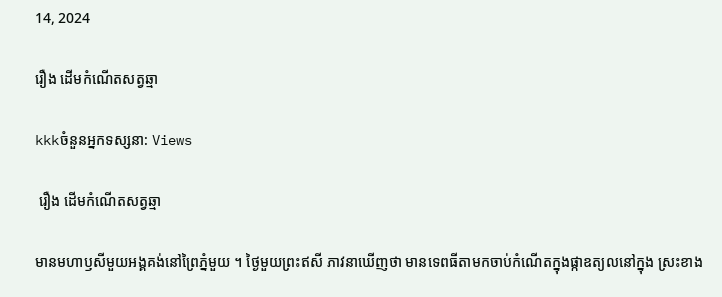14, 2024

រឿង ដើមកំណើតសត្វឆ្មា

kkkចំនួនអ្នកទស្សនា: Views

 រឿង ដើមកំណើតសត្វឆ្មា

មានមហាឫសីមួយអង្គគង់នៅព្រៃភ្នំមួយ ។ ថ្ងៃមួយព្រះឥសី ភាវនាឃើញថា មានទេពធីតាមកចាប់កំណើតក្នុងផ្កាឧត្យលនៅក្នុង ស្រះខាង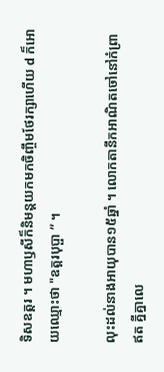ទិសឧត្តរ ។ មហាឫសីក៏និមន្តយកមកចិញ្ចឹមថែរក្សាហើយ d ក៏អោយឈ្មោះថា "ឧត្តរបុប្ផា ” ។

លុះដល់នាងអាយុបាន១៥ឆ្នាំ ។ លោកតានឹកអាណិតចៅនៅកំព្រាឥត គ្នីគ្នាលេ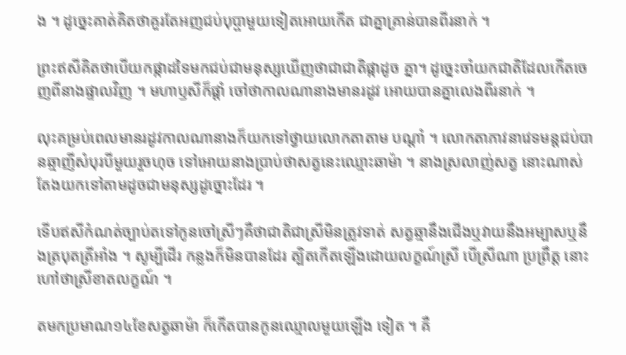ង ។ ដូច្នេះគាត់គិតថាគួរតែអញជប់បុប្ផាមួយទៀតអោយកើត ជាគ្នាគ្រាន់បានពីរនាក់ ។

ព្រះឥសីគិតថាបើយកផ្កាដទៃមកជប់ជាមនុស្សឃើញថាជាជាតិផ្កាដូច គ្នា។ ដូច្នេះចាំយកជាតិដែលកើតចេញពីនាងផ្ទាលវិញ ។ មហាឫសីក៏ផ្តាំ ចៅថាកាលណានាងមានរដូវ អោយបានគ្នាលេងពីរនាក់ ។

លុះគម្រប់ពេលមានរដូវកាលណានាងក៏យកទៅថ្វាយលោកតាតាម បណ្ដាំ ។ លោកតាភាវនាវេទមន្តជប់បានឆ្មាញីសំបុរបីមួយរួចហុច ទៅអោយនាងប្រាប់ថាសត្វនេះឈ្មោះឆាម៉ា ។ នាងស្រលាញ់សត្វ នោះណាស់តែងយកទៅតាមដូចជាមនុស្សដូច្នោះដែរ ។

ទើបឥសីកំណត់ច្បាប់តទៅកូនចៅស្រីៗគឺថាជាតិជាស្រីមិនត្រូវទាត់ សត្វឆ្មានឹងជើងឬវាយនឹងអម្បាសឬនឹងត្របុតត្រីអាំង ។ សូម្បីដើរ កន្លងក៏មិនបានដែរ ត្បិតកើតឡើងដោយលក្ខណ៍ស្រី បើស្រីណា ប្រព្រឹត្ត នោះហៅថាស្រីខាតលក្ខណ៍ ។

តមកប្រមាណ១៤ខែសត្វឆាម៉ា ក៏កើតបានកូនឈ្មោលមួយឡើង ទៀត ។ គឺ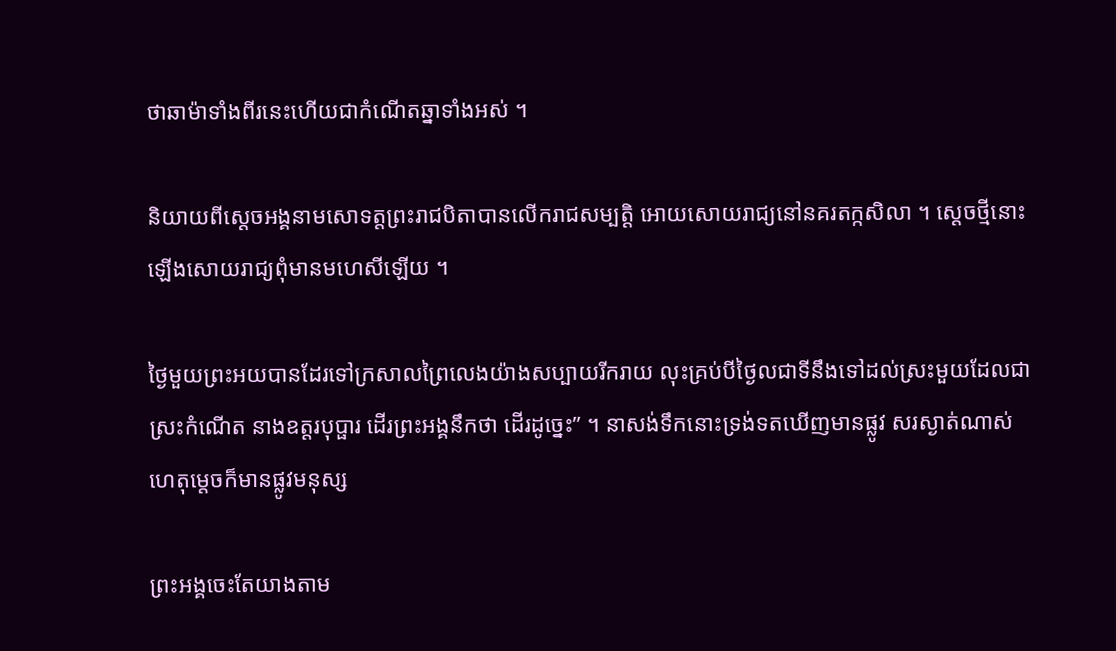ថាឆាម៉ាទាំងពីរនេះហើយជាកំណើតឆ្នាទាំងអស់ ។

និយាយពីស្តេចអង្គនាមសោទត្តព្រះរាជបិតាបានលើករាជសម្បត្តិ អោយសោយរាជ្យនៅនគរតក្កសិលា ។ ស្តេចថ្មីនោះ ឡើងសោយរាជ្យពុំមានមហេសីឡើយ ។

ថ្ងៃមួយព្រះអយបានដែរទៅក្រសាលព្រៃលេងយ៉ាងសប្បាយរីករាយ លុះគ្រប់បីថ្ងៃលជាទីនឹងទៅដល់ស្រះមួយដែលជាស្រះកំណើត នាងឧត្តរបុប្ផារ ដើរព្រះអង្គនឹកថា ដើរដូច្នេះ” ។ នាសង់ទឹកនោះទ្រង់ទតឃើញមានផ្លូវ សរស្ងាត់ណាស់ហេតុម្តេចក៏មានផ្លូវមនុស្ស

ព្រះអង្គចេះតែយាងតាម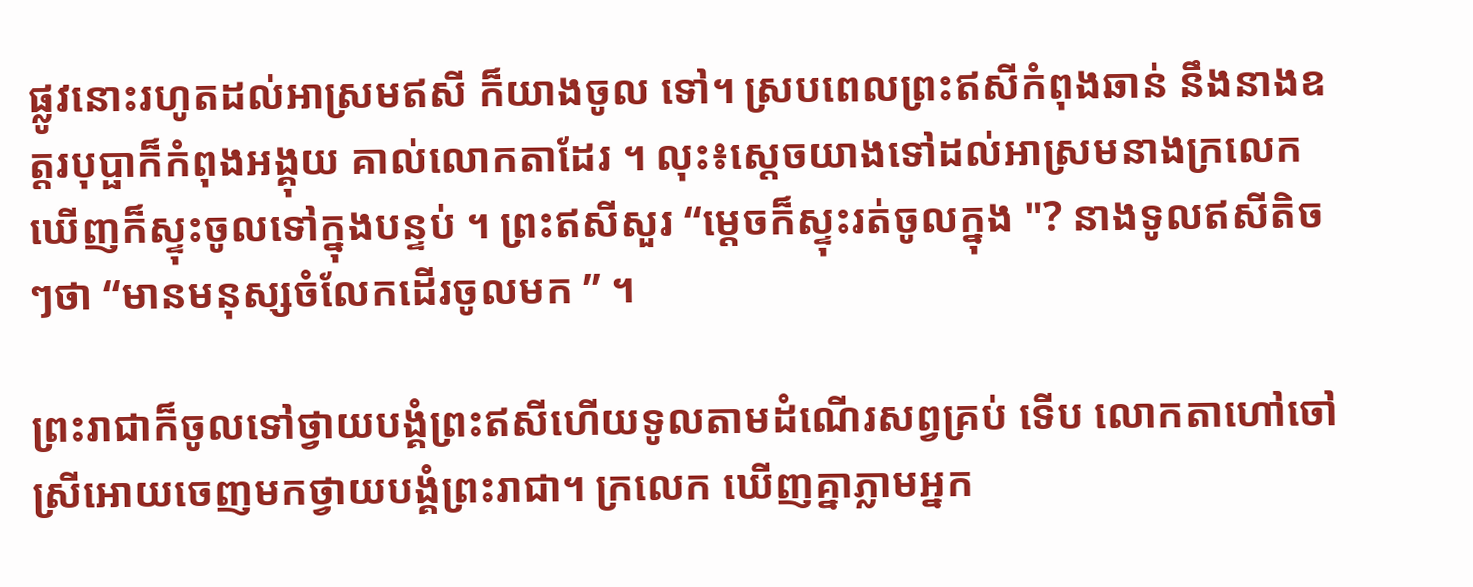ផ្លូវនោះរហូតដល់អាស្រមឥសី ក៏យាងចូល ទៅ។ ស្របពេលព្រះឥសីកំពុងឆាន់ នឹងនាងឧត្តរបុប្ផាក៏កំពុងអង្គុយ គាល់លោកតាដែរ ។ លុះ៖ស្តេចយាងទៅដល់អាស្រមនាងក្រលេក ឃើញក៏ស្ទុះចូលទៅក្នុងបន្ទប់ ។ ព្រះឥសីសួរ “ម្តេចក៏ស្ទុះរត់ចូលក្នុង "? នាងទូលឥសីតិចៗថា “មានមនុស្សចំលែកដើរចូលមក ” ។

ព្រះរាជាក៏ចូលទៅថ្វាយបង្គំព្រះឥសីហើយទូលតាមដំណើរសព្វគ្រប់ ទើប លោកតាហៅចៅស្រីអោយចេញមកថ្វាយបង្គំព្រះរាជា។ ក្រលេក ឃើញគ្នាភ្លាមអ្នក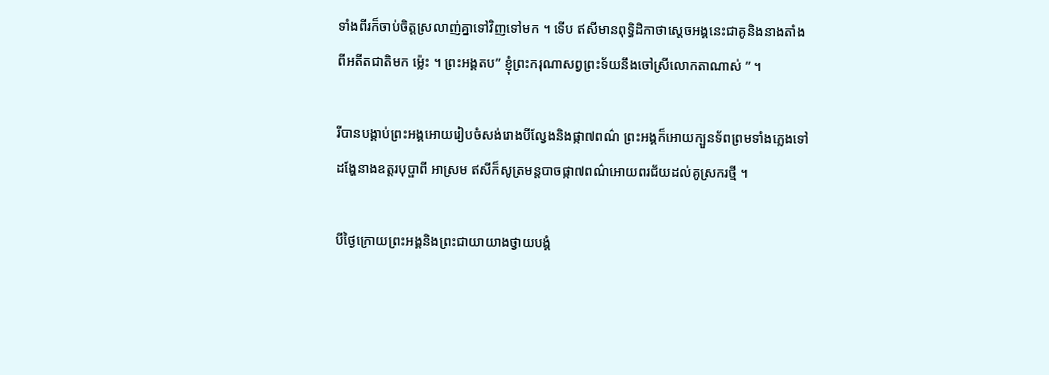ទាំងពីរក៏ចាប់ចិត្តស្រលាញ់គ្នាទៅវិញទៅមក ។ ទើប ឥសីមានពុទ្ធិដិកាថាស្តេចអង្គនេះជាគូនិងនាងតាំងពីអតីតជាតិមក ម៉្លេះ ។ ព្រះអង្គតប” ខ្ញុំព្រះករុណាសព្វព្រះទ័យនឹងចៅស្រីលោកតាណាស់ ” ។

រីបានបង្គាប់ព្រះអង្គអោយរៀបចំសង់រោងបីល្វែងនិងផ្កា៧ពណ៌ ព្រះអង្គក៏អោយក្បួនទ័ពព្រមទាំងភ្លេងទៅដង្ហែនាងឧត្តរបុប្ផាពី អាស្រម ឥសីក៏សូត្រមន្តបាចផ្កា៧ពណ៌អោយពរជ័យដល់គូស្រករថ្មី ។

បីថ្ងៃក្រោយព្រះអង្គនិងព្រះជាយាយាងថ្វាយបង្គំ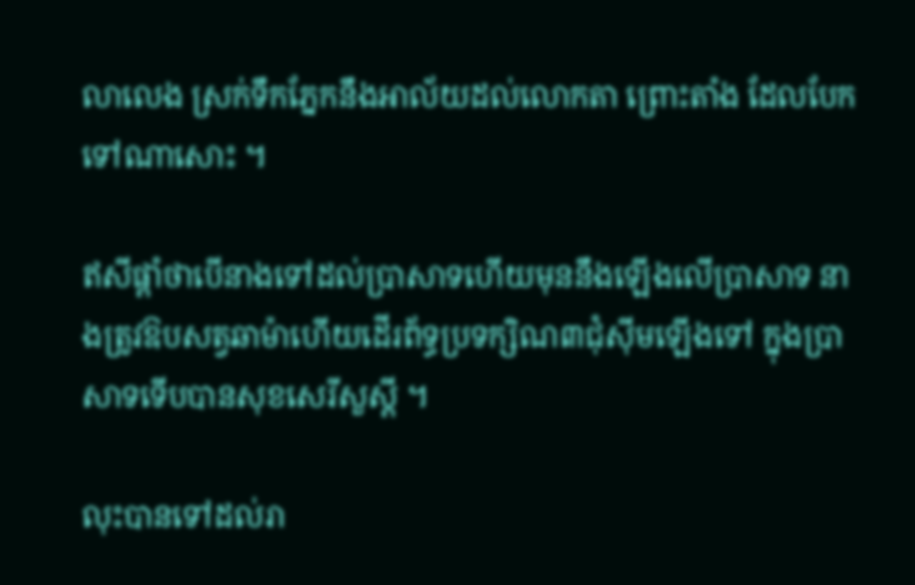លាលេង ស្រក់ទឹកភ្នែកនឹងអាល័យដល់លោកតា ព្រោះតាំង ដែលបែកទៅណាសោះ ។

ឥសីផ្តាំថាបើនាងទៅដល់ប្រាសាទហើយមុននឹងឡើងលើប្រាសាទ នាងត្រូវឱបសត្វឆាម៉ាហើយដើរព័ទ្ធប្រទក្សិណ៣ជុំស៊ីមឡើងទៅ ក្នុងប្រាសាទទើបបានសុខសេរីសួស្តី ។

លុះបានទៅដល់រា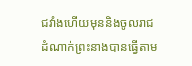ជវាំងហើយមុននិងចូលរាជដំណាក់ព្រះនាងបានធ្វើតាម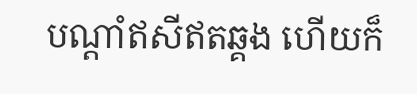បណ្តាំឥសីឥតឆ្គង ហើយក៏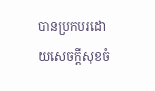បានប្រកបរដោយសេចក្តីសុខចំ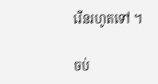រើនរហូតទៅ ។

ចប់